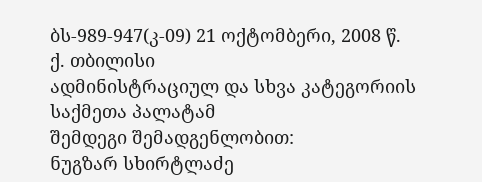ბს-989-947(კ-09) 21 ოქტომბერი, 2008 წ.
ქ. თბილისი
ადმინისტრაციულ და სხვა კატეგორიის საქმეთა პალატამ
შემდეგი შემადგენლობით:
ნუგზარ სხირტლაძე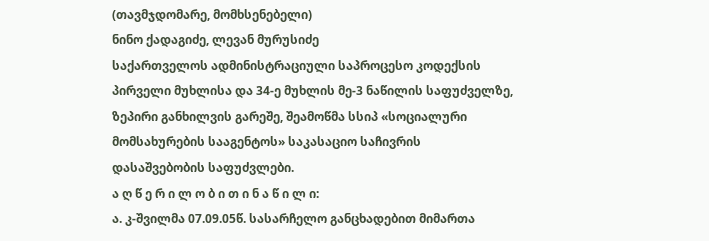(თავმჯდომარე, მომხსენებელი)
ნინო ქადაგიძე, ლევან მურუსიძე
საქართველოს ადმინისტრაციული საპროცესო კოდექსის პირველი მუხლისა და 34-ე მუხლის მე-3 ნაწილის საფუძველზე, ზეპირი განხილვის გარეშე, შეამოწმა სსიპ «სოციალური მომსახურების სააგენტოს» საკასაციო საჩივრის დასაშვებობის საფუძვლები.
ა ღ წ ე რ ი ლ ო ბ ი თ ი ნ ა წ ი ლ ი:
ა. კ-შვილმა 07.09.05წ. სასარჩელო განცხადებით მიმართა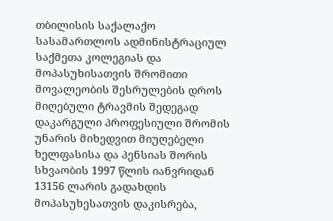თბილისის საქალაქო სასამართლოს ადმინისტრაციულ საქმეთა კოლეგიას და მოპასუხისათვის შრომითი მოვალეობის შესრულების დროს მიღებული ტრავმის შედეგად დაკარგული პროფესიული შრომის უნარის მიხედვით მიუღებელი ხელფასისა და პენსიას შორის სხვაობის 1997 წლის იანვრიდან 13156 ლარის გადახდის მოპასუხესათვის დაკისრება,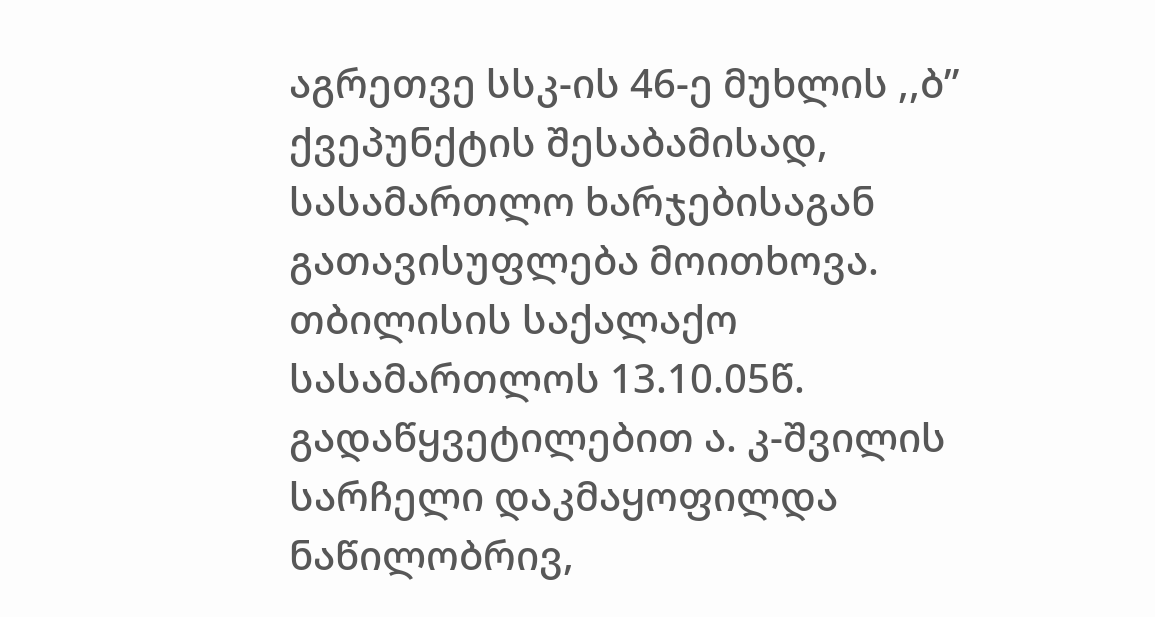აგრეთვე სსკ-ის 46-ე მუხლის ,,ბ” ქვეპუნქტის შესაბამისად, სასამართლო ხარჯებისაგან გათავისუფლება მოითხოვა.
თბილისის საქალაქო სასამართლოს 13.10.05წ. გადაწყვეტილებით ა. კ-შვილის სარჩელი დაკმაყოფილდა ნაწილობრივ,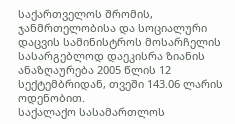საქართველოს შრომის, ჯანმრთელობისა და სოციალური დაცვის სამინისტროს მოსარჩელის სასარგებლოდ დაეკისრა ზიანის ანაზღაურება 2005 წლის 12 სექტემბრიდან, თვეში 143.06 ლარის ოდენობით.
საქალაქო სასამართლოს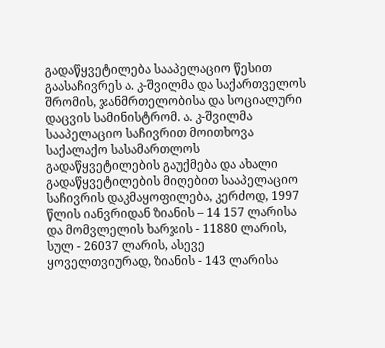გადაწყვეტილება სააპელაციო წესით გაასაჩივრეს ა. კ-შვილმა და საქართველოს შრომის, ჯანმრთელობისა და სოციალური დაცვის სამინისტრომ. ა. კ-შვილმა სააპელაციო საჩივრით მოითხოვა საქალაქო სასამართლოს გადაწყვეტილების გაუქმება და ახალი გადაწყვეტილების მიღებით სააპელაციო საჩივრის დაკმაყოფილება, კერძოდ, 1997 წლის იანვრიდან ზიანის – 14 157 ლარისა და მომვლელის ხარჯის - 11880 ლარის, სულ - 26037 ლარის, ასევე ყოველთვიურად, ზიანის - 143 ლარისა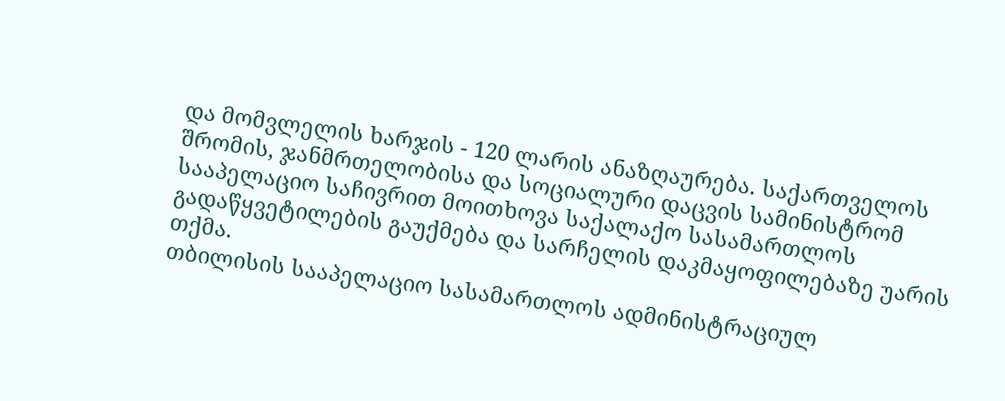და მომვლელის ხარჯის - 120 ლარის ანაზღაურება. საქართველოს შრომის, ჯანმრთელობისა და სოციალური დაცვის სამინისტრომ სააპელაციო საჩივრით მოითხოვა საქალაქო სასამართლოს გადაწყვეტილების გაუქმება და სარჩელის დაკმაყოფილებაზე უარის თქმა.
თბილისის სააპელაციო სასამართლოს ადმინისტრაციულ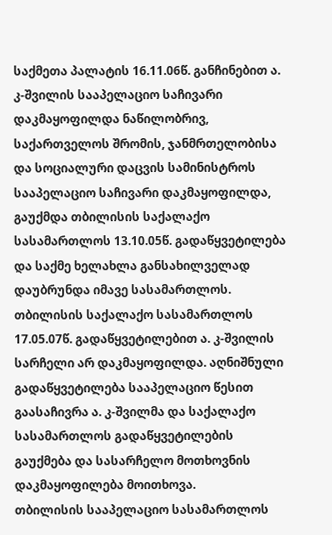საქმეთა პალატის 16.11.06წ. განჩინებით ა. კ-შვილის სააპელაციო საჩივარი დაკმაყოფილდა ნაწილობრივ, საქართველოს შრომის, ჯანმრთელობისა და სოციალური დაცვის სამინისტროს სააპელაციო საჩივარი დაკმაყოფილდა, გაუქმდა თბილისის საქალაქო სასამართლოს 13.10.05წ. გადაწყვეტილება და საქმე ხელახლა განსახილველად დაუბრუნდა იმავე სასამართლოს.
თბილისის საქალაქო სასამართლოს 17.05.07წ. გადაწყვეტილებით ა. კ-შვილის სარჩელი არ დაკმაყოფილდა. აღნიშნული გადაწყვეტილება სააპელაციო წესით გაასაჩივრა ა. კ-შვილმა და საქალაქო სასამართლოს გადაწყვეტილების გაუქმება და სასარჩელო მოთხოვნის დაკმაყოფილება მოითხოვა.
თბილისის სააპელაციო სასამართლოს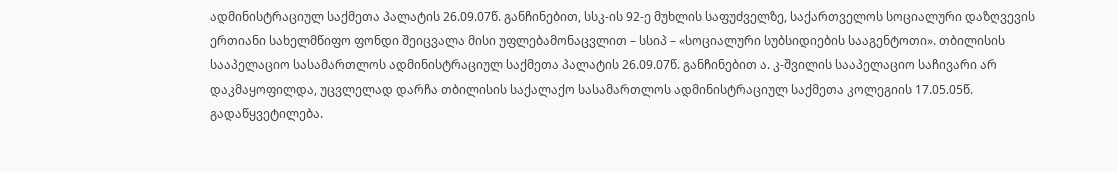ადმინისტრაციულ საქმეთა პალატის 26.09.07წ. განჩინებით, სსკ-ის 92-ე მუხლის საფუძველზე, საქართველოს სოციალური დაზღვევის ერთიანი სახელმწიფო ფონდი შეიცვალა მისი უფლებამონაცვლით – სსიპ – «სოციალური სუბსიდიების სააგენტოთი». თბილისის სააპელაციო სასამართლოს ადმინისტრაციულ საქმეთა პალატის 26.09.07წ. განჩინებით ა. კ-შვილის სააპელაციო საჩივარი არ დაკმაყოფილდა, უცვლელად დარჩა თბილისის საქალაქო სასამართლოს ადმინისტრაციულ საქმეთა კოლეგიის 17.05.05წ. გადაწყვეტილება.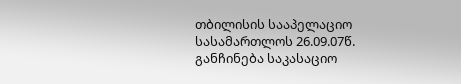თბილისის სააპელაციო სასამართლოს 26.09.07წ. განჩინება საკასაციო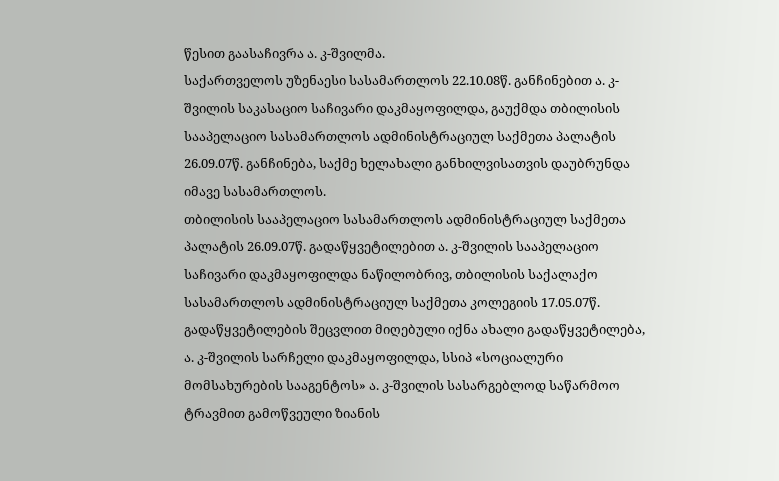წესით გაასაჩივრა ა. კ-შვილმა.
საქართველოს უზენაესი სასამართლოს 22.10.08წ. განჩინებით ა. კ-შვილის საკასაციო საჩივარი დაკმაყოფილდა, გაუქმდა თბილისის სააპელაციო სასამართლოს ადმინისტრაციულ საქმეთა პალატის 26.09.07წ. განჩინება, საქმე ხელახალი განხილვისათვის დაუბრუნდა იმავე სასამართლოს.
თბილისის სააპელაციო სასამართლოს ადმინისტრაციულ საქმეთა პალატის 26.09.07წ. გადაწყვეტილებით ა. კ-შვილის სააპელაციო საჩივარი დაკმაყოფილდა ნაწილობრივ, თბილისის საქალაქო სასამართლოს ადმინისტრაციულ საქმეთა კოლეგიის 17.05.07წ. გადაწყვეტილების შეცვლით მიღებული იქნა ახალი გადაწყვეტილება, ა. კ-შვილის სარჩელი დაკმაყოფილდა, სსიპ «სოციალური მომსახურების სააგენტოს» ა. კ-შვილის სასარგებლოდ საწარმოო ტრავმით გამოწვეული ზიანის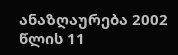ანაზღაურება 2002 წლის 11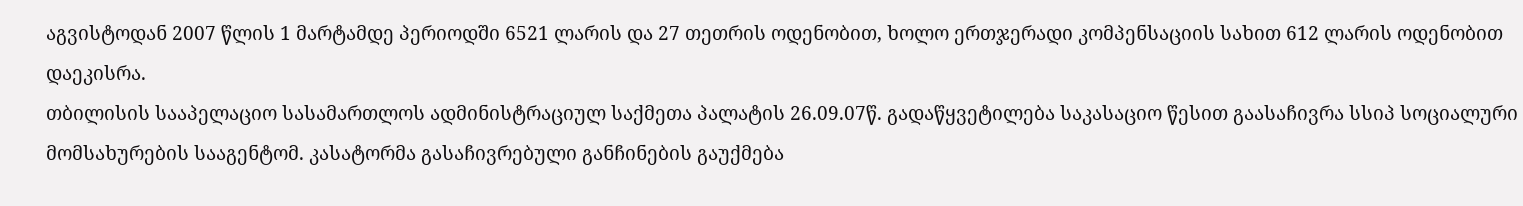აგვისტოდან 2007 წლის 1 მარტამდე პერიოდში 6521 ლარის და 27 თეთრის ოდენობით, ხოლო ერთჯერადი კომპენსაციის სახით 612 ლარის ოდენობით დაეკისრა.
თბილისის სააპელაციო სასამართლოს ადმინისტრაციულ საქმეთა პალატის 26.09.07წ. გადაწყვეტილება საკასაციო წესით გაასაჩივრა სსიპ სოციალური მომსახურების სააგენტომ. კასატორმა გასაჩივრებული განჩინების გაუქმება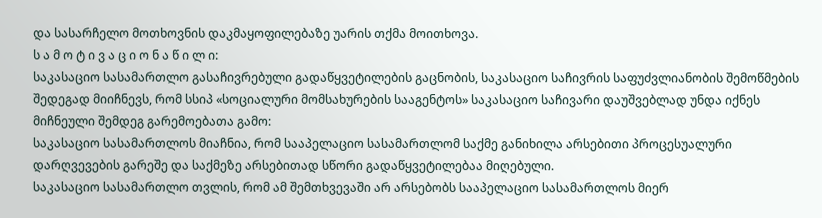და სასარჩელო მოთხოვნის დაკმაყოფილებაზე უარის თქმა მოითხოვა.
ს ა მ ო ტ ი ვ ა ც ი ო ნ ა წ ი ლ ი:
საკასაციო სასამართლო გასაჩივრებული გადაწყვეტილების გაცნობის, საკასაციო საჩივრის საფუძვლიანობის შემოწმების შედეგად მიიჩნევს, რომ სსიპ «სოციალური მომსახურების სააგენტოს» საკასაციო საჩივარი დაუშვებლად უნდა იქნეს მიჩნეული შემდეგ გარემოებათა გამო:
საკასაციო სასამართლოს მიაჩნია, რომ სააპელაციო სასამართლომ საქმე განიხილა არსებითი პროცესუალური დარღვევების გარეშე და საქმეზე არსებითად სწორი გადაწყვეტილებაა მიღებული.
საკასაციო სასამართლო თვლის, რომ ამ შემთხვევაში არ არსებობს სააპელაციო სასამართლოს მიერ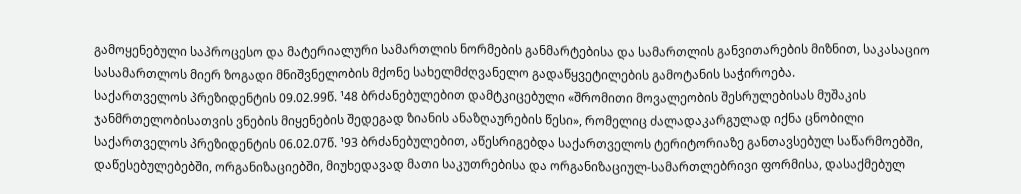გამოყენებული საპროცესო და მატერიალური სამართლის ნორმების განმარტებისა და სამართლის განვითარების მიზნით, საკასაციო სასამართლოს მიერ ზოგადი მნიშვნელობის მქონე სახელმძღვანელო გადაწყვეტილების გამოტანის საჭიროება.
საქართველოს პრეზიდენტის 09.02.99წ. ¹48 ბრძანებულებით დამტკიცებული «შრომითი მოვალეობის შესრულებისას მუშაკის ჯანმრთელობისათვის ვნების მიყენების შედეგად ზიანის ანაზღაურების წესი», რომელიც ძალადაკარგულად იქნა ცნობილი საქართველოს პრეზიდენტის 06.02.07წ. ¹93 ბრძანებულებით, აწესრიგებდა საქართველოს ტერიტორიაზე განთავსებულ საწარმოებში, დაწესებულებებში, ორგანიზაციებში, მიუხედავად მათი საკუთრებისა და ორგანიზაციულ-სამართლებრივი ფორმისა, დასაქმებულ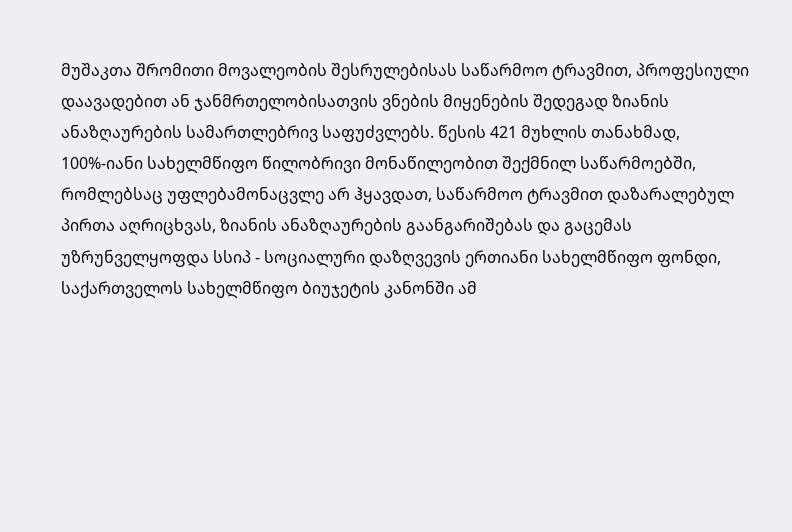მუშაკთა შრომითი მოვალეობის შესრულებისას საწარმოო ტრავმით, პროფესიული დაავადებით ან ჯანმრთელობისათვის ვნების მიყენების შედეგად ზიანის ანაზღაურების სამართლებრივ საფუძვლებს. წესის 421 მუხლის თანახმად, 100%-იანი სახელმწიფო წილობრივი მონაწილეობით შექმნილ საწარმოებში, რომლებსაც უფლებამონაცვლე არ ჰყავდათ, საწარმოო ტრავმით დაზარალებულ პირთა აღრიცხვას, ზიანის ანაზღაურების გაანგარიშებას და გაცემას უზრუნველყოფდა სსიპ - სოციალური დაზღვევის ერთიანი სახელმწიფო ფონდი, საქართველოს სახელმწიფო ბიუჯეტის კანონში ამ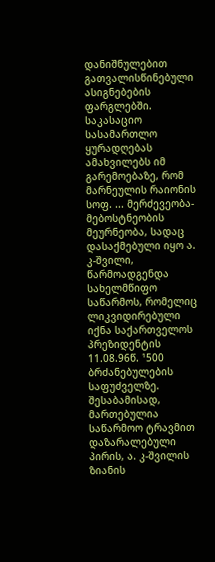დანიშნულებით გათვალისწინებული ასიგნებების ფარგლებში. საკასაციო სასამართლო ყურადღებას ამახვილებს იმ გარემოებაზე, რომ მარნეულის რაიონის სოფ. ... მერძევეობა-მებოსტნეობის მეურნეობა, სადაც დასაქმებული იყო ა. კ-შვილი, წარმოადგენდა სახელმწიფო საწარმოს, რომელიც ლიკვიდირებული იქნა საქართველოს პრეზიდენტის 11.08.96წ. ¹500 ბრძანებულების საფუძველზე. შესაბამისად, მართებულია საწარმოო ტრავმით დაზარალებული პირის, ა. კ-შვილის ზიანის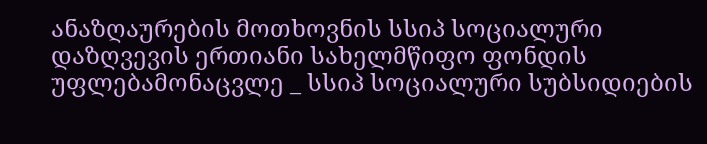ანაზღაურების მოთხოვნის სსიპ სოციალური დაზღვევის ერთიანი სახელმწიფო ფონდის უფლებამონაცვლე _ სსიპ სოციალური სუბსიდიების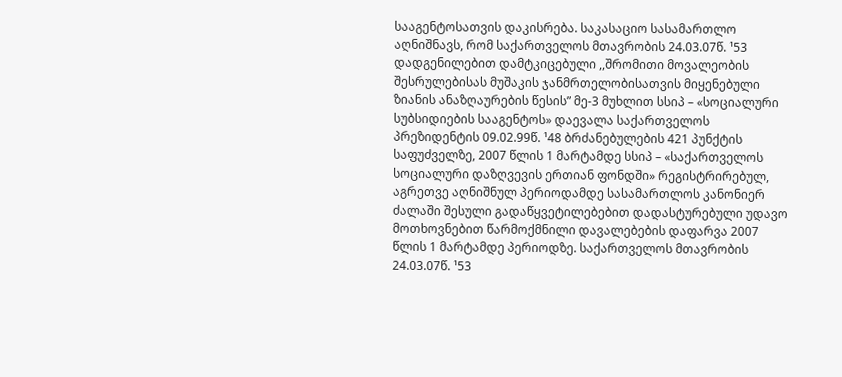სააგენტოსათვის დაკისრება. საკასაციო სასამართლო აღნიშნავს, რომ საქართველოს მთავრობის 24.03.07წ. ¹53 დადგენილებით დამტკიცებული ,,შრომითი მოვალეობის შესრულებისას მუშაკის ჯანმრთელობისათვის მიყენებული ზიანის ანაზღაურების წესის” მე-3 მუხლით სსიპ – «სოციალური სუბსიდიების სააგენტოს» დაევალა საქართველოს პრეზიდენტის 09.02.99წ. ¹48 ბრძანებულების 421 პუნქტის საფუძველზე, 2007 წლის 1 მარტამდე სსიპ – «საქართველოს სოციალური დაზღვევის ერთიან ფონდში» რეგისტრირებულ, აგრეთვე აღნიშნულ პერიოდამდე სასამართლოს კანონიერ ძალაში შესული გადაწყვეტილებებით დადასტურებული უდავო მოთხოვნებით წარმოქმნილი დავალებების დაფარვა 2007 წლის 1 მარტამდე პერიოდზე. საქართველოს მთავრობის 24.03.07წ. ¹53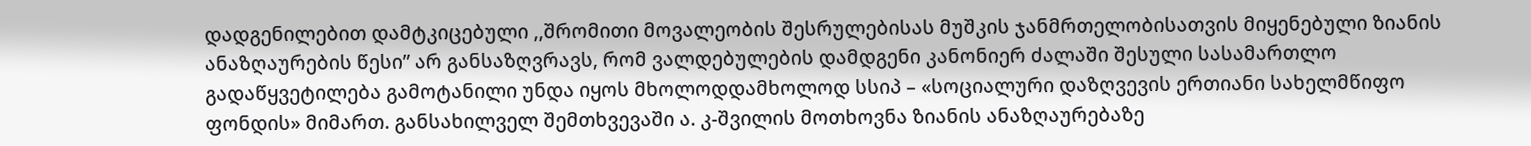დადგენილებით დამტკიცებული ,,შრომითი მოვალეობის შესრულებისას მუშკის ჯანმრთელობისათვის მიყენებული ზიანის ანაზღაურების წესი” არ განსაზღვრავს, რომ ვალდებულების დამდგენი კანონიერ ძალაში შესული სასამართლო გადაწყვეტილება გამოტანილი უნდა იყოს მხოლოდდამხოლოდ სსიპ – «სოციალური დაზღვევის ერთიანი სახელმწიფო ფონდის» მიმართ. განსახილველ შემთხვევაში ა. კ-შვილის მოთხოვნა ზიანის ანაზღაურებაზე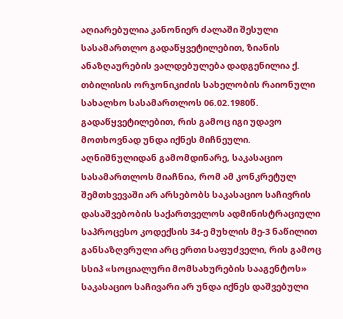აღიარებულია კანონიერ ძალაში შესული სასამართლო გადაწყვეტილებით, ზიანის ანაზღაურების ვალდებულება დადგენილია ქ. თბილისის ორჯონიკიძის სახელობის რაიონული სახალხო სასამართლოს 06.02.1980წ. გადაწყვეტილებით, რის გამოც იგი უდავო მოთხოვნად უნდა იქნეს მიჩნეული.
აღნიშნულიდან გამომდინარე, საკასაციო სასამართლოს მიაჩნია, რომ ამ კონკრეტულ შემთხვევაში არ არსებობს საკასაციო საჩივრის დასაშვებობის საქართველოს ადმინისტრაციული საპროცესო კოდექსის 34-ე მუხლის მე-3 ნაწილით განსაზღვრული არც ერთი საფუძველი, რის გამოც სსიპ «სოციალური მომსახურების სააგენტოს» საკასაციო საჩივარი არ უნდა იქნეს დაშვებული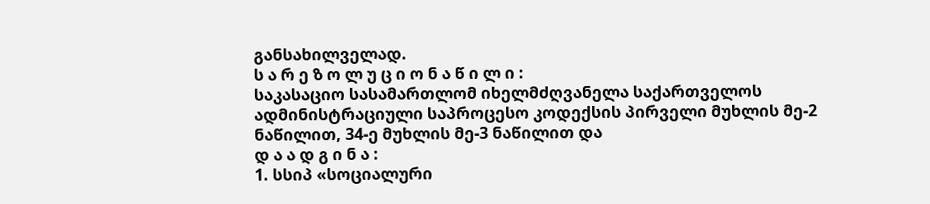განსახილველად.
ს ა რ ე ზ ო ლ უ ც ი ო ნ ა წ ი ლ ი :
საკასაციო სასამართლომ იხელმძღვანელა საქართველოს ადმინისტრაციული საპროცესო კოდექსის პირველი მუხლის მე-2 ნაწილით, 34-ე მუხლის მე-3 ნაწილით და
დ ა ა დ გ ი ნ ა :
1. სსიპ «სოციალური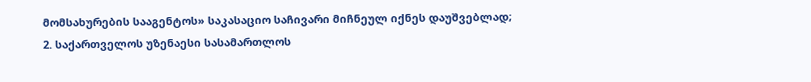მომსახურების სააგენტოს» საკასაციო საჩივარი მიჩნეულ იქნეს დაუშვებლად;
2. საქართველოს უზენაესი სასამართლოს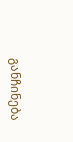განჩინება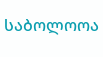საბოლოოა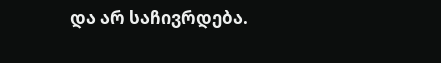და არ საჩივრდება.